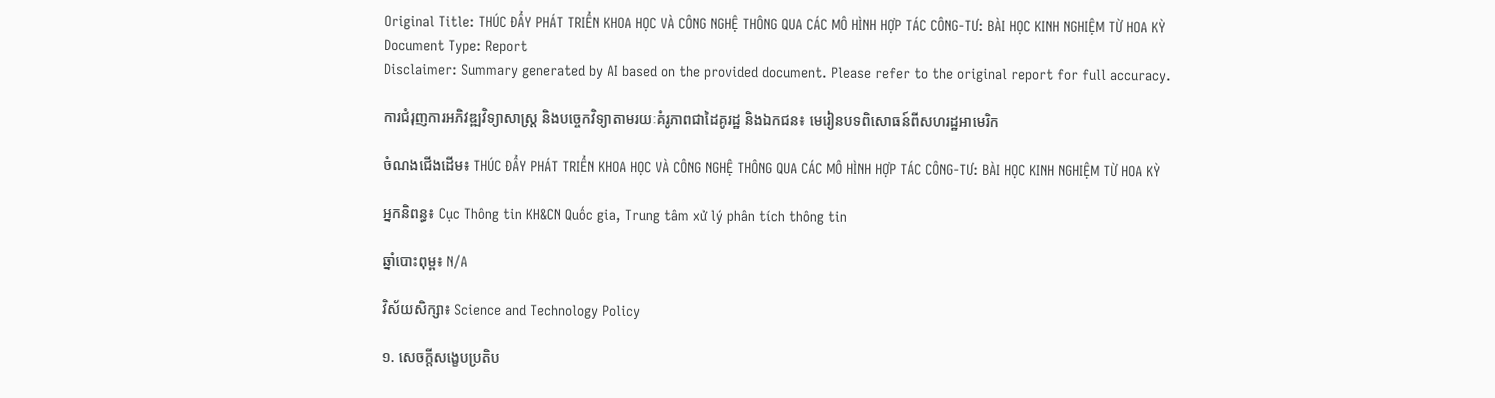Original Title: THÚC ĐẨY PHÁT TRIỂN KHOA HỌC VÀ CÔNG NGHỆ THÔNG QUA CÁC MÔ HÌNH HỢP TÁC CÔNG-TƯ: BÀI HỌC KINH NGHIỆM TỪ HOA KỲ
Document Type: Report
Disclaimer: Summary generated by AI based on the provided document. Please refer to the original report for full accuracy.

ការជំរុញការអភិវឌ្ឍវិទ្យាសាស្ត្រ និងបច្ចេកវិទ្យាតាមរយៈគំរូភាពជាដៃគូរដ្ឋ និងឯកជន៖ មេរៀនបទពិសោធន៍ពីសហរដ្ឋអាមេរិក

ចំណងជើងដើម៖ THÚC ĐẨY PHÁT TRIỂN KHOA HỌC VÀ CÔNG NGHỆ THÔNG QUA CÁC MÔ HÌNH HỢP TÁC CÔNG-TƯ: BÀI HỌC KINH NGHIỆM TỪ HOA KỲ

អ្នកនិពន្ធ៖ Cục Thông tin KH&CN Quốc gia, Trung tâm xử lý phân tích thông tin

ឆ្នាំបោះពុម្ព៖ N/A

វិស័យសិក្សា៖ Science and Technology Policy

១. សេចក្តីសង្ខេបប្រតិប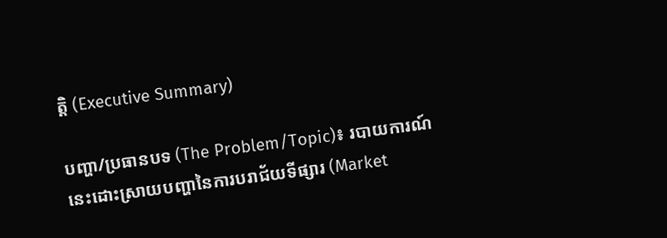ត្តិ (Executive Summary)

បញ្ហា/ប្រធានបទ (The Problem/Topic)៖ របាយការណ៍នេះដោះស្រាយបញ្ហានៃការបរាជ័យទីផ្សារ (Market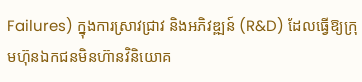Failures) ក្នុងការស្រាវជ្រាវ និងអភិវឌ្ឍន៍ (R&D) ដែលធ្វើឱ្យក្រុមហ៊ុនឯកជនមិនហ៊ានវិនិយោគ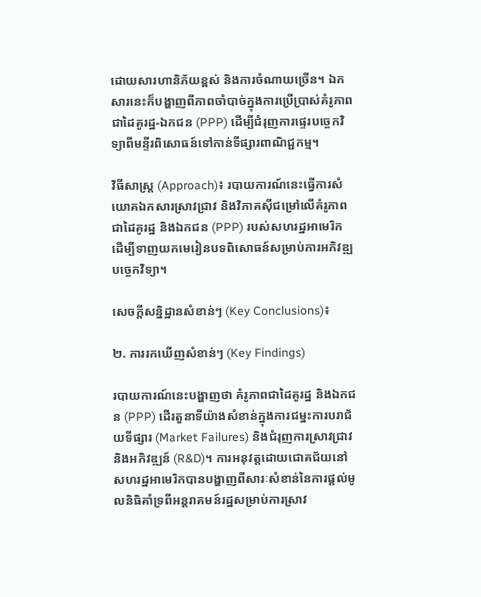ដោយសារហានិភ័យខ្ពស់ និងការចំណាយច្រើន។ ឯកសារនេះក៏បង្ហាញពីភាពចាំបាច់ក្នុងការប្រើប្រាស់គំរូភាពជាដៃគូរដ្ឋ-ឯកជន (PPP) ដើម្បីជំរុញការផ្ទេរបច្ចេកវិទ្យាពីមន្ទីរពិសោធន៍ទៅកាន់ទីផ្សារពាណិជ្ជកម្ម។

វិធីសាស្ត្រ (Approach)៖ របាយការណ៍នេះធ្វើការសំយោគឯកសារស្រាវជ្រាវ និងវិភាគស៊ីជម្រៅលើគំរូភាពជាដៃគូរដ្ឋ និងឯកជន (PPP) របស់សហរដ្ឋអាមេរិក ដើម្បីទាញយកមេរៀនបទពិសោធន៍សម្រាប់ការអភិវឌ្ឍបច្ចេកវិទ្យា។

សេចក្តីសន្និដ្ឋានសំខាន់ៗ (Key Conclusions)៖

២. ការរកឃើញសំខាន់ៗ (Key Findings)

របាយការណ៍នេះបង្ហាញថា គំរូភាពជាដៃគូរដ្ឋ និងឯកជន (PPP) ដើរតួនាទីយ៉ាងសំខាន់ក្នុងការជម្នះការបរាជ័យទីផ្សារ (Market Failures) និងជំរុញការស្រាវជ្រាវ និងអភិវឌ្ឍន៍ (R&D)។ ការអនុវត្តដោយជោគជ័យនៅសហរដ្ឋអាមេរិកបានបង្ហាញពីសារៈសំខាន់នៃការផ្តល់មូលនិធិគាំទ្រពីអន្តរាគមន៍រដ្ឋសម្រាប់ការស្រាវ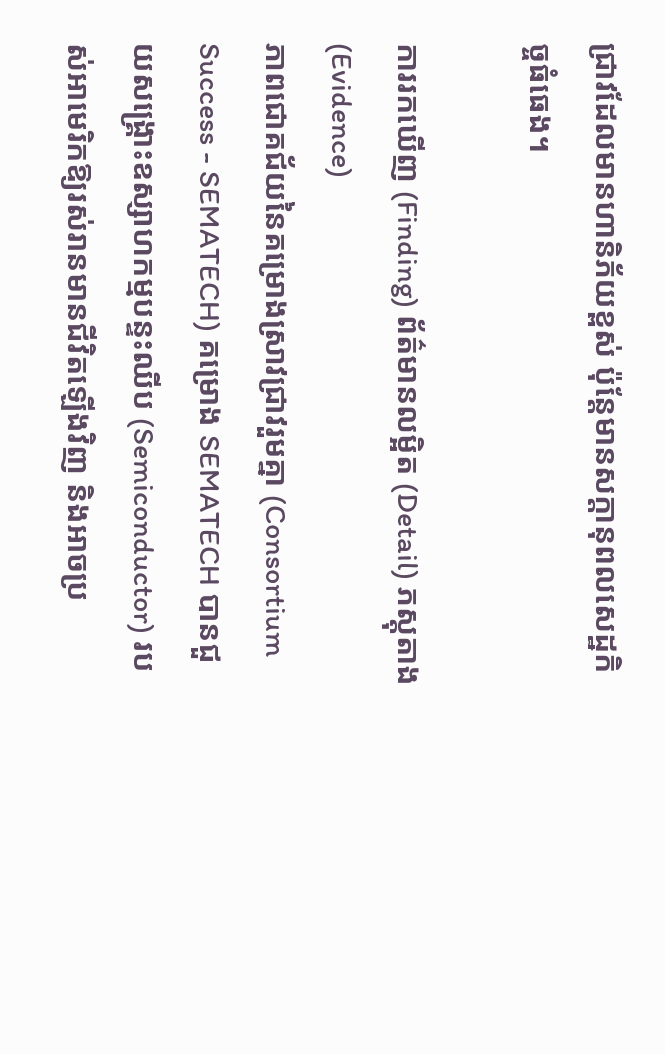ជ្រាវដែលមានហានិភ័យខ្ពស់ ប៉ុន្តែមានសក្តានុពលសេដ្ឋកិច្ចធំធេង។

ការរកឃើញ (Finding) ព័ត៌មានលម្អិត (Detail) ភស្តុតាង (Evidence)
ភាពជោគជ័យនៃគម្រោងស្រាវជ្រាវរួមគ្នា (Consortium Success - SEMATECH) គម្រោង SEMATECH បានជួយសង្គ្រោះឧស្សាហកម្មបន្ទះឈីប (Semiconductor) របស់អាមេរិកឱ្យរស់រានមានជីវិតឡើងវិញ និងអាចប្រ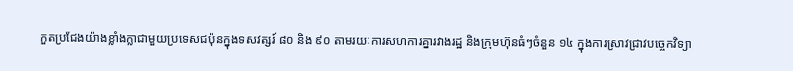កួតប្រជែងយ៉ាងខ្លាំងក្លាជាមួយប្រទេសជប៉ុនក្នុងទសវត្សរ៍ ៨០ និង ៩០ តាមរយៈការសហការគ្នារវាងរដ្ឋ និងក្រុមហ៊ុនធំៗចំនួន ១៤ ក្នុងការស្រាវជ្រាវបច្ចេកវិទ្យា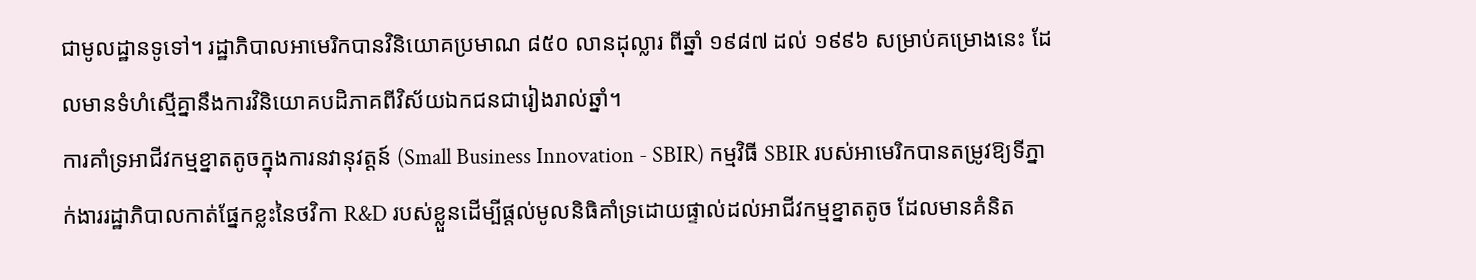ជាមូលដ្ឋានទូទៅ។ រដ្ឋាភិបាលអាមេរិកបានវិនិយោគប្រមាណ ៨៥០ លានដុល្លារ ពីឆ្នាំ ១៩៨៧ ដល់ ១៩៩៦ សម្រាប់គម្រោងនេះ ដែលមានទំហំស្មើគ្នានឹងការវិនិយោគបដិភាគពីវិស័យឯកជនជារៀងរាល់ឆ្នាំ។
ការគាំទ្រអាជីវកម្មខ្នាតតូចក្នុងការនវានុវត្តន៍ (Small Business Innovation - SBIR) កម្មវិធី SBIR របស់អាមេរិកបានតម្រូវឱ្យទីភ្នាក់ងាររដ្ឋាភិបាលកាត់ផ្នែកខ្លះនៃថវិកា R&D របស់ខ្លួនដើម្បីផ្តល់មូលនិធិគាំទ្រដោយផ្ទាល់ដល់អាជីវកម្មខ្នាតតូច ដែលមានគំនិត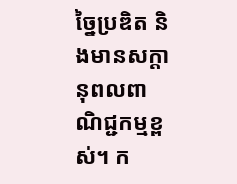ច្នៃប្រឌិត និងមានសក្តានុពលពាណិជ្ជកម្មខ្ពស់។ ក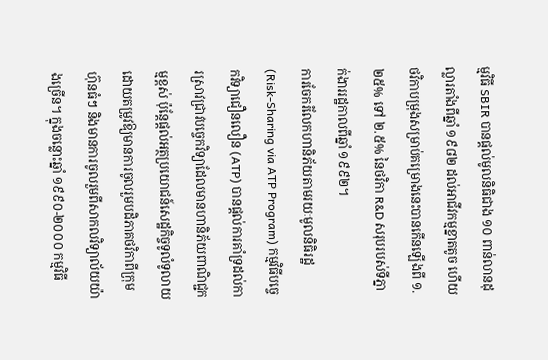ម្មវិធី SBIR បានផ្តល់មូលនិធិជាង ១០ ពាន់លានដុល្លារតាំងពីឆ្នាំ ១៩៨២ ដល់អាជីវកម្មខ្នាតតូច ហើយថវិកាបម្រុងសម្រាប់គម្រោងនេះបានកើនឡើងពី ១.២៥% ទៅ ២.៥% នៃថវិកា R&D សរុបរបស់ទីភ្នាក់ងាររដ្ឋកាលពីឆ្នាំ ១៩៩២។
ការចែករំលែកហានិភ័យតាមរយៈមូលនិធិរដ្ឋ (Risk-Sharing via ATP Program) កម្មវិធីបច្ចេកវិទ្យាជឿនលឿន (ATP) បានផ្តល់ការគាំទ្រដល់ការស្រាវជ្រាវបច្ចេកវិទ្យាដែលមានហានិភ័យពាណិជ្ជកម្មខ្ពស់ ប៉ុន្តែផ្តល់អត្ថប្រយោជន៍សេដ្ឋកិច្ចទូលំទូលាយ ដោយតម្រូវឱ្យមានការចូលរួមបដិភាគថវិកាពីក្រុមហ៊ុនធំៗ និងមានការចូលរួមពីសាកលវិទ្យាល័យយ៉ាងច្រើន។ ក្នុងចន្លោះឆ្នាំ ១៩៩០-២០០០ កម្មវិធី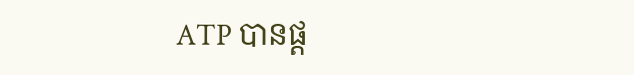ATP បានផ្ត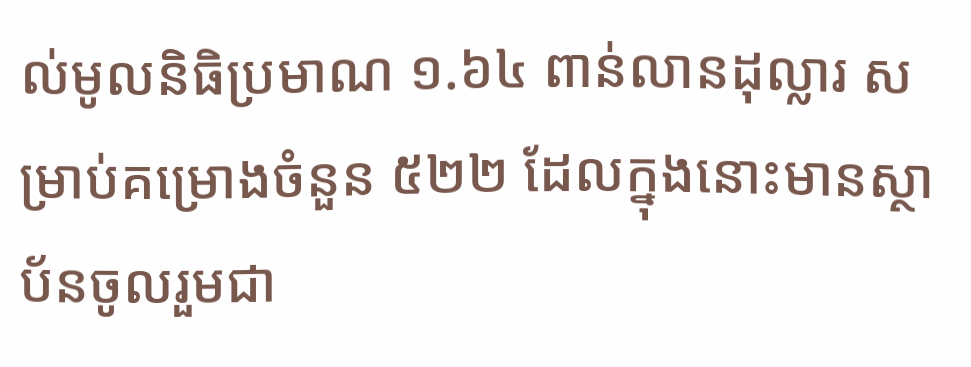ល់មូលនិធិប្រមាណ ១.៦៤ ពាន់លានដុល្លារ សម្រាប់គម្រោងចំនួន ៥២២ ដែលក្នុងនោះមានស្ថាប័នចូលរួមជា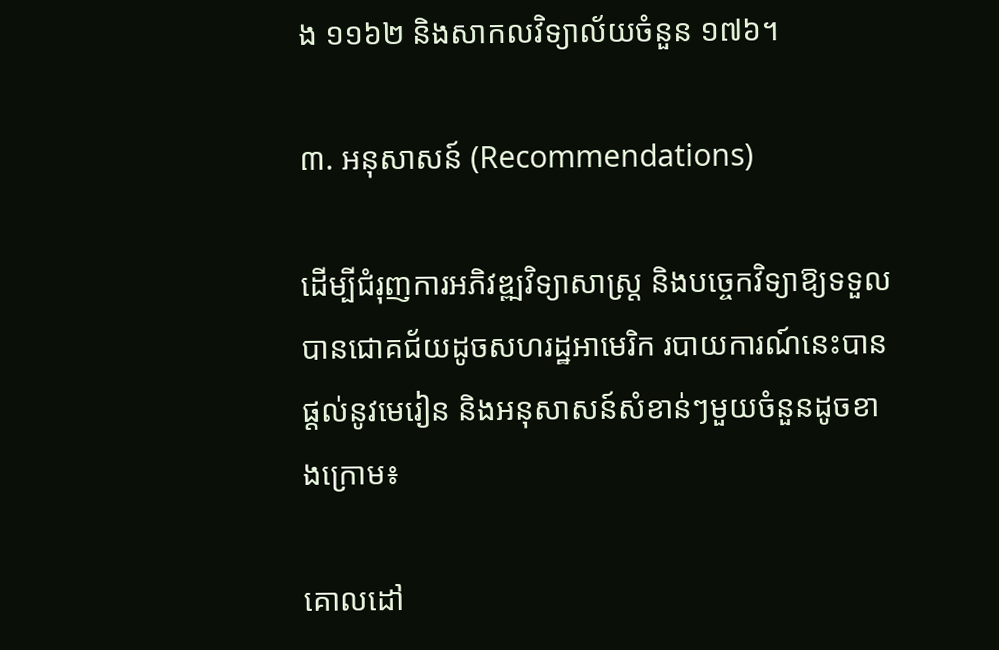ង ១១៦២ និងសាកលវិទ្យាល័យចំនួន ១៧៦។

៣. អនុសាសន៍ (Recommendations)

ដើម្បីជំរុញការអភិវឌ្ឍវិទ្យាសាស្ត្រ និងបច្ចេកវិទ្យាឱ្យទទួលបានជោគជ័យដូចសហរដ្ឋអាមេរិក របាយការណ៍នេះបានផ្តល់នូវមេរៀន និងអនុសាសន៍សំខាន់ៗមួយចំនួនដូចខាងក្រោម៖

គោលដៅ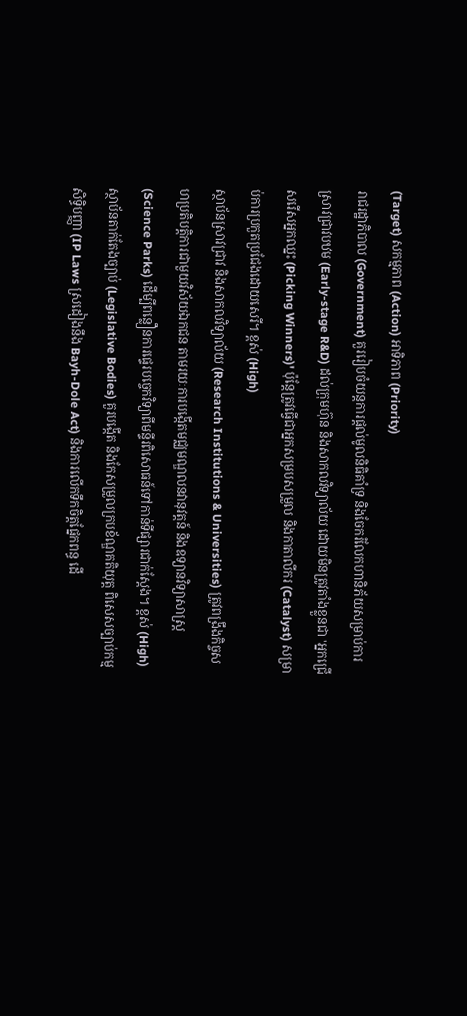(Target) សកម្មភាព (Action) អាទិភាព (Priority)
រាជរដ្ឋាភិបាល (Government) គួររៀបចំយន្តការផ្តល់មូលនិធិគាំទ្រ និងចែករំលែកហានិភ័យសម្រាប់ការស្រាវជ្រាវបឋម (Early-stage R&D) ដល់ក្រុមហ៊ុន និងសាកលវិទ្យាល័យ ដោយមិនត្រូវតាំងខ្លួនជា 'អ្នកជ្រើសរើសអ្នកឈ្នះ (Picking Winners)' ប៉ុន្តែត្រូវធ្វើជាអ្នកសម្របសម្រួល និងកាតាលីករ (Catalyst) សម្រាប់ការប្រកួតប្រជែងដោយសេរី។ ខ្ពស់ (High)
ស្ថាប័នស្រាវជ្រាវ និងសាកលវិទ្យាល័យ (Research Institutions & Universities) ត្រូវពង្រឹងកិច្ចសហប្រតិបត្តិការជាមួយវិស័យឯកជន តាមរយៈការបង្កើតមជ្ឈមណ្ឌលនវានុវត្តន៍ និងឧទ្យានវិទ្យាសាស្ត្រ (Science Parks) ដើម្បីពន្លឿនការផ្ទេរបច្ចេកវិទ្យាពីមន្ទីរពិសោធន៍ទៅកាន់ទីផ្សារជាក់ស្តែង។ ខ្ពស់ (High)
ស្ថាប័នតាក់តែងច្បាប់ (Legislative Bodies) គួរបង្កើត និងកែសម្រួលក្របខ័ណ្ឌគតិយុត្ត ពិសេសច្បាប់កម្មសិទ្ធិបញ្ញា (IP Laws ស្រដៀងនឹង Bayh-Dole Act) និងការលើកទឹកចិត្តផ្នែកពន្ធ ដើ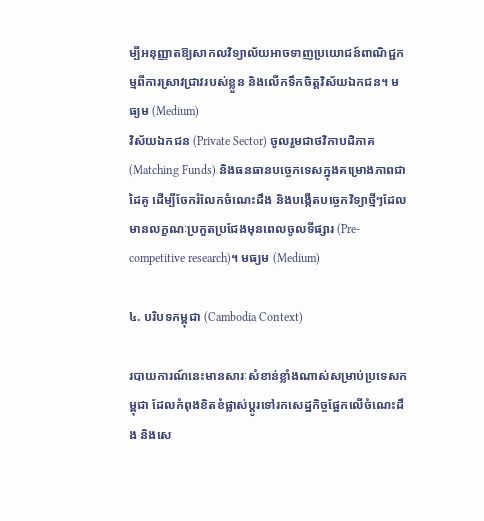ម្បីអនុញ្ញាតឱ្យសាកលវិទ្យាល័យអាចទាញប្រយោជន៍ពាណិជ្ជកម្មពីការស្រាវជ្រាវរបស់ខ្លួន និងលើកទឹកចិត្តវិស័យឯកជន។ មធ្យម (Medium)
វិស័យឯកជន (Private Sector) ចូលរួមជាថវិកាបដិភាគ (Matching Funds) និងធនធានបច្ចេកទេសក្នុងគម្រោងភាពជាដៃគូ ដើម្បីចែករំលែកចំណេះដឹង និងបង្កើតបច្ចេកវិទ្យាថ្មីៗដែលមានលក្ខណៈប្រកួតប្រជែងមុនពេលចូលទីផ្សារ (Pre-competitive research)។ មធ្យម (Medium)

៤. បរិបទកម្ពុជា (Cambodia Context)

របាយការណ៍នេះមានសារៈសំខាន់ខ្លាំងណាស់សម្រាប់ប្រទេសកម្ពុជា ដែលកំពុងខិតខំផ្លាស់ប្តូរទៅរកសេដ្ឋកិច្ចផ្អែកលើចំណេះដឹង និងសេ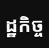ដ្ឋកិច្ច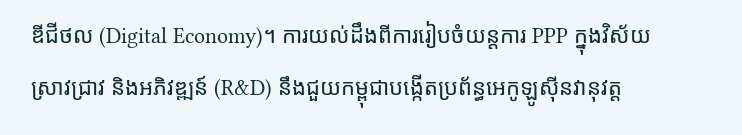ឌីជីថល (Digital Economy)។ ការយល់ដឹងពីការរៀបចំយន្តការ PPP ក្នុងវិស័យស្រាវជ្រាវ និងអភិវឌ្ឍន៍ (R&D) នឹងជួយកម្ពុជាបង្កើតប្រព័ន្ធអេកូឡូស៊ីនវានុវត្ត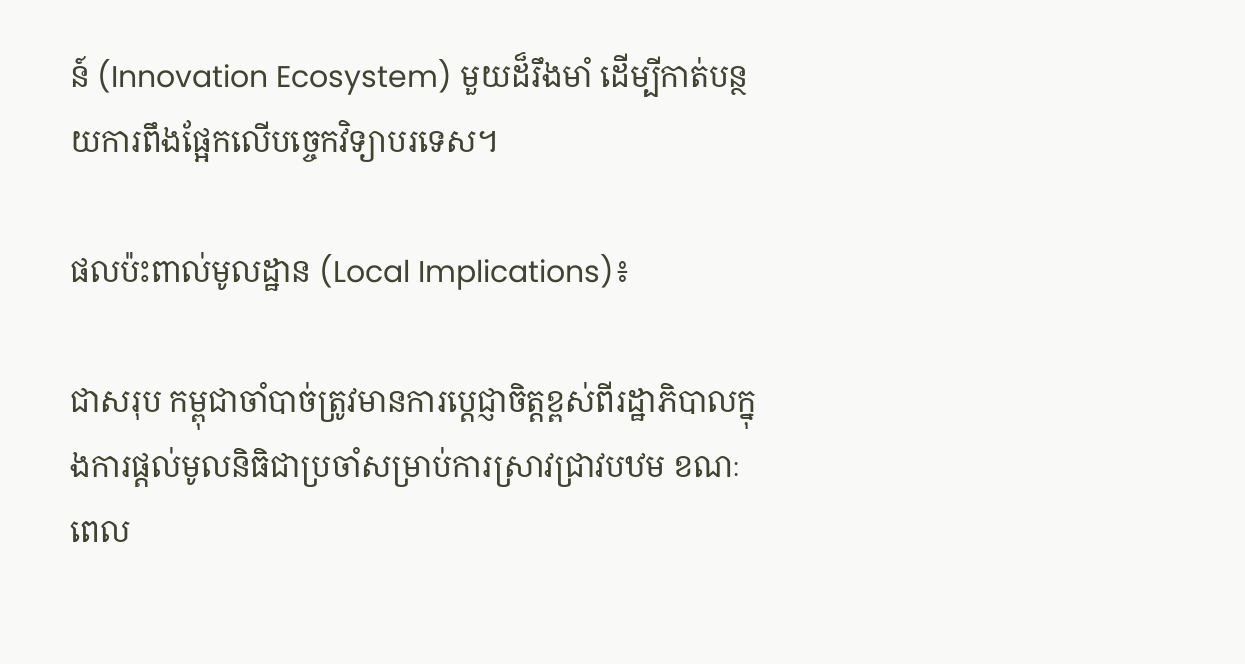ន៍ (Innovation Ecosystem) មួយដ៏រឹងមាំ ដើម្បីកាត់បន្ថយការពឹងផ្អែកលើបច្ចេកវិទ្យាបរទេស។

ផលប៉ះពាល់មូលដ្ឋាន (Local Implications)៖

ជាសរុប កម្ពុជាចាំបាច់ត្រូវមានការប្តេជ្ញាចិត្តខ្ពស់ពីរដ្ឋាភិបាលក្នុងការផ្តល់មូលនិធិជាប្រចាំសម្រាប់ការស្រាវជ្រាវបឋម ខណៈពេល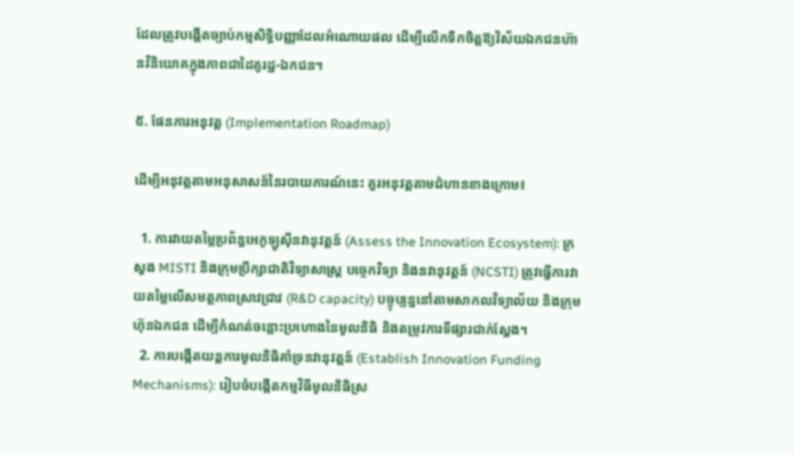ដែលត្រូវបង្កើតច្បាប់កម្មសិទ្ធិបញ្ញាដែលអំណោយផល ដើម្បីលើកទឹកចិត្តឱ្យវិស័យឯកជនហ៊ានវិនិយោគក្នុងភាពជាដៃគូរដ្ឋ-ឯកជន។

៥. ផែនការអនុវត្ត (Implementation Roadmap)

ដើម្បីអនុវត្តតាមអនុសាសន៍នៃរបាយការណ៍នេះ គួរអនុវត្តតាមជំហានខាងក្រោម៖

  1. ការវាយតម្លៃប្រព័ន្ធអេកូឡូស៊ីនវានុវត្តន៍ (Assess the Innovation Ecosystem): ក្រសួង MISTI និងក្រុមប្រឹក្សាជាតិវិទ្យាសាស្ត្រ បច្ចេកវិទ្យា និងនវានុវត្តន៍ (NCSTI) ត្រូវធ្វើការវាយតម្លៃលើសមត្ថភាពស្រាវជ្រាវ (R&D capacity) បច្ចុប្បន្ននៅតាមសាកលវិទ្យាល័យ និងក្រុមហ៊ុនឯកជន ដើម្បីកំណត់ចន្លោះប្រហោងនៃមូលនិធិ និងតម្រូវការទីផ្សារជាក់ស្តែង។
  2. ការបង្កើតយន្តការមូលនិធិគាំទ្រនវានុវត្តន៍ (Establish Innovation Funding Mechanisms): រៀបចំបង្កើតកម្មវិធីមូលនិធិស្រ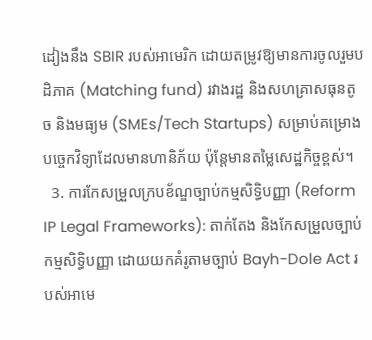ដៀងនឹង SBIR របស់អាមេរិក ដោយតម្រូវឱ្យមានការចូលរួមបដិភាគ (Matching fund) រវាងរដ្ឋ និងសហគ្រាសធុនតូច និងមធ្យម (SMEs/Tech Startups) សម្រាប់គម្រោងបច្ចេកវិទ្យាដែលមានហានិភ័យ ប៉ុន្តែមានតម្លៃសេដ្ឋកិច្ចខ្ពស់។
  3. ការកែសម្រួលក្របខ័ណ្ឌច្បាប់កម្មសិទ្ធិបញ្ញា (Reform IP Legal Frameworks): តាក់តែង និងកែសម្រួលច្បាប់កម្មសិទ្ធិបញ្ញា ដោយយកគំរូតាមច្បាប់ Bayh-Dole Act របស់អាមេ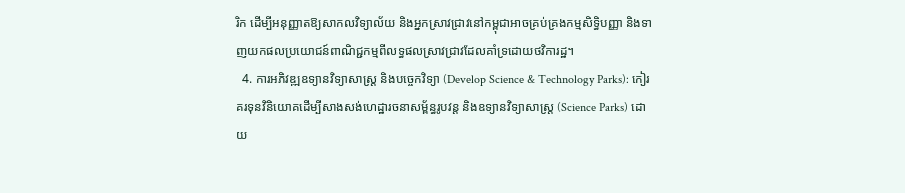រិក ដើម្បីអនុញ្ញាតឱ្យសាកលវិទ្យាល័យ និងអ្នកស្រាវជ្រាវនៅកម្ពុជាអាចគ្រប់គ្រងកម្មសិទ្ធិបញ្ញា និងទាញយកផលប្រយោជន៍ពាណិជ្ជកម្មពីលទ្ធផលស្រាវជ្រាវដែលគាំទ្រដោយថវិការដ្ឋ។
  4. ការអភិវឌ្ឍឧទ្យានវិទ្យាសាស្ត្រ និងបច្ចេកវិទ្យា (Develop Science & Technology Parks): កៀរគរទុនវិនិយោគដើម្បីសាងសង់ហេដ្ឋារចនាសម្ព័ន្ធរូបវន្ត និងឧទ្យានវិទ្យាសាស្ត្រ (Science Parks) ដោយ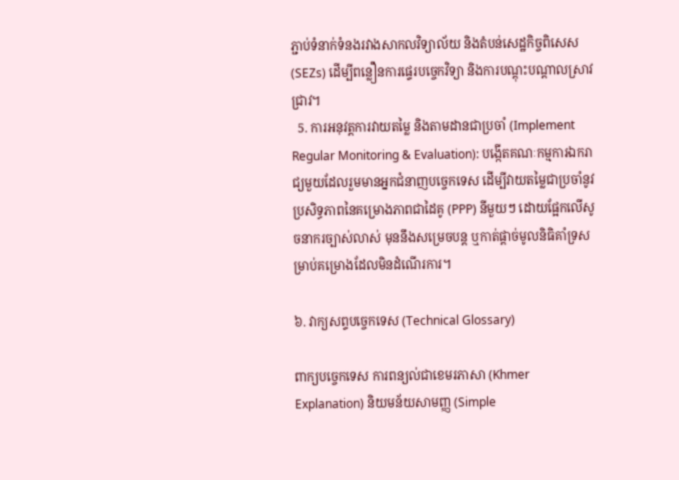ភ្ជាប់ទំនាក់ទំនងរវាងសាកលវិទ្យាល័យ និងតំបន់សេដ្ឋកិច្ចពិសេស (SEZs) ដើម្បីពន្លឿនការផ្ទេរបច្ចេកវិទ្យា និងការបណ្តុះបណ្តាលស្រាវជ្រាវ។
  5. ការអនុវត្តការវាយតម្លៃ និងតាមដានជាប្រចាំ (Implement Regular Monitoring & Evaluation): បង្កើតគណៈកម្មការឯករាជ្យមួយដែលរួមមានអ្នកជំនាញបច្ចេកទេស ដើម្បីវាយតម្លៃជាប្រចាំនូវប្រសិទ្ធភាពនៃគម្រោងភាពជាដៃគូ (PPP) នីមួយៗ ដោយផ្អែកលើសូចនាករច្បាស់លាស់ មុននឹងសម្រេចបន្ត ឬកាត់ផ្តាច់មូលនិធិគាំទ្រសម្រាប់គម្រោងដែលមិនដំណើរការ។

៦. វាក្យសព្ទបច្ចេកទេស (Technical Glossary)

ពាក្យបច្ចេកទេស ការពន្យល់ជាខេមរភាសា (Khmer Explanation) និយមន័យសាមញ្ញ (Simple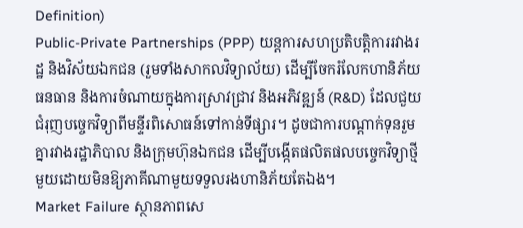Definition)
Public-Private Partnerships (PPP) យន្តការសហប្រតិបត្តិការរវាងរដ្ឋ និងវិស័យឯកជន (រួមទាំងសាកលវិទ្យាល័យ) ដើម្បីចែករំលែកហានិភ័យ ធនធាន និងការចំណាយក្នុងការស្រាវជ្រាវ និងអភិវឌ្ឍន៍ (R&D) ដែលជួយជំរុញបច្ចេកវិទ្យាពីមន្ទីរពិសោធន៍ទៅកាន់ទីផ្សារ។ ដូចជាការបណ្តាក់ទុនរួមគ្នារវាងរដ្ឋាភិបាល និងក្រុមហ៊ុនឯកជន ដើម្បីបង្កើតផលិតផលបច្ចេកវិទ្យាថ្មីមួយដោយមិនឱ្យភាគីណាមួយទទួលរងហានិភ័យតែឯង។
Market Failure ស្ថានភាពសេ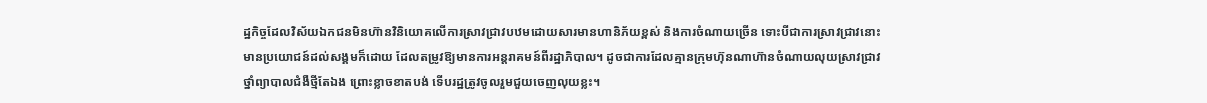ដ្ឋកិច្ចដែលវិស័យឯកជនមិនហ៊ានវិនិយោគលើការស្រាវជ្រាវបឋមដោយសារមានហានិភ័យខ្ពស់ និងការចំណាយច្រើន ទោះបីជាការស្រាវជ្រាវនោះមានប្រយោជន៍ដល់សង្គមក៏ដោយ ដែលតម្រូវឱ្យមានការអន្តរាគមន៍ពីរដ្ឋាភិបាល។ ដូចជាការដែលគ្មានក្រុមហ៊ុនណាហ៊ានចំណាយលុយស្រាវជ្រាវថ្នាំព្យាបាលជំងឺថ្មីតែឯង ព្រោះខ្លាចខាតបង់ ទើបរដ្ឋត្រូវចូលរួមជួយចេញលុយខ្លះ។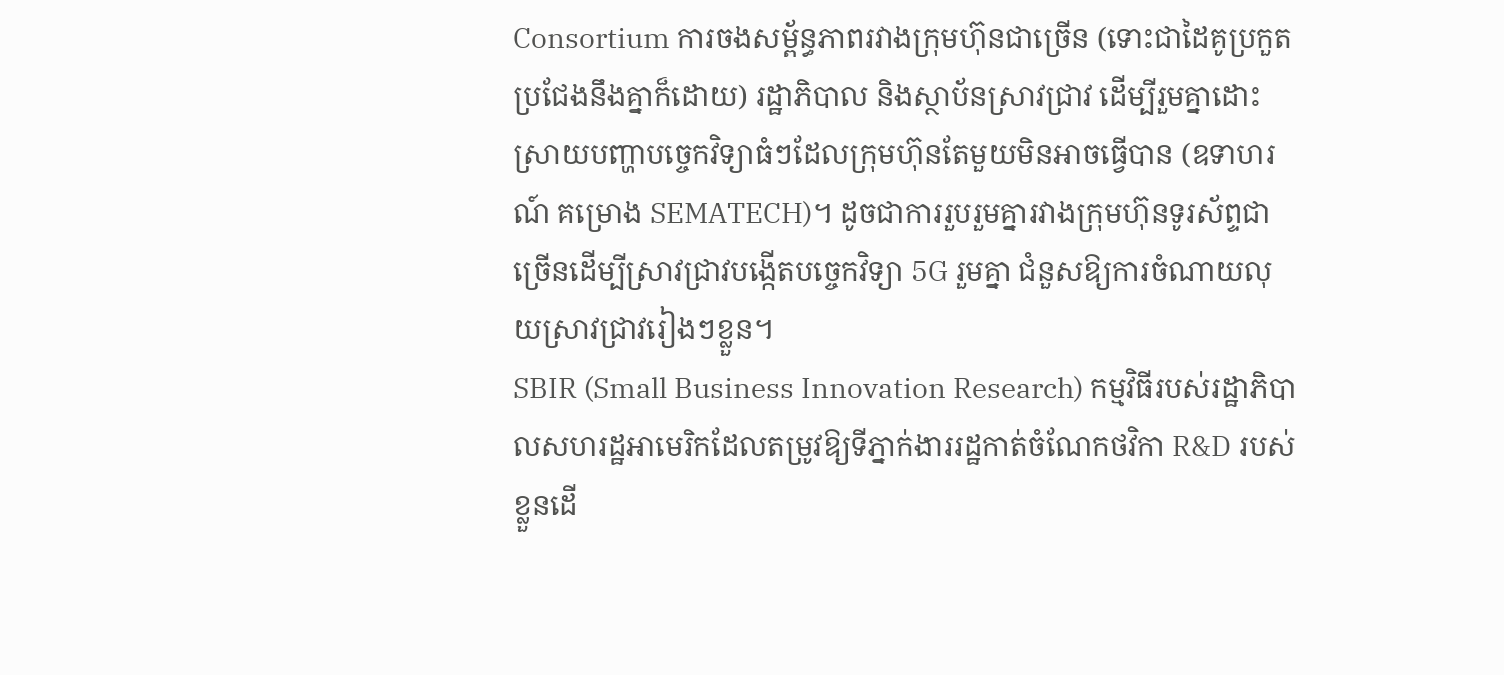Consortium ការចងសម្ព័ន្ធភាពរវាងក្រុមហ៊ុនជាច្រើន (ទោះជាដៃគូប្រកួតប្រជែងនឹងគ្នាក៏ដោយ) រដ្ឋាភិបាល និងស្ថាប័នស្រាវជ្រាវ ដើម្បីរួមគ្នាដោះស្រាយបញ្ហាបច្ចេកវិទ្យាធំៗដែលក្រុមហ៊ុនតែមួយមិនអាចធ្វើបាន (ឧទាហរណ៍ គម្រោង SEMATECH)។ ដូចជាការរួបរួមគ្នារវាងក្រុមហ៊ុនទូរស័ព្ទជាច្រើនដើម្បីស្រាវជ្រាវបង្កើតបច្ចេកវិទ្យា 5G រួមគ្នា ជំនួសឱ្យការចំណាយលុយស្រាវជ្រាវរៀងៗខ្លួន។
SBIR (Small Business Innovation Research) កម្មវិធីរបស់រដ្ឋាភិបាលសហរដ្ឋអាមេរិកដែលតម្រូវឱ្យទីភ្នាក់ងាររដ្ឋកាត់ចំណែកថវិកា R&D របស់ខ្លួនដើ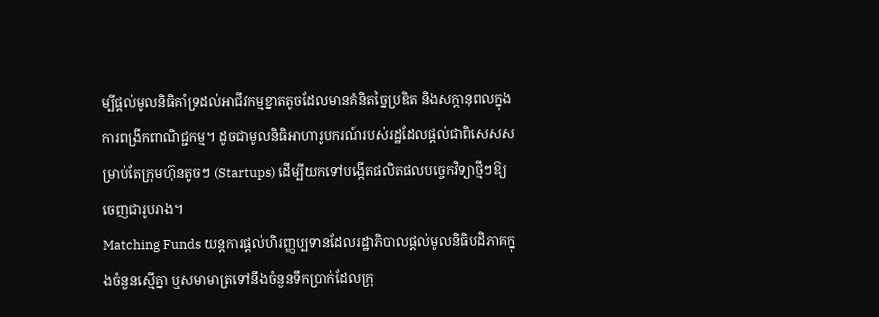ម្បីផ្តល់មូលនិធិគាំទ្រដល់អាជីវកម្មខ្នាតតូចដែលមានគំនិតច្នៃប្រឌិត និងសក្តានុពលក្នុងការពង្រីកពាណិជ្ជកម្ម។ ដូចជាមូលនិធិអាហារូបករណ៍របស់រដ្ឋដែលផ្តល់ជាពិសេសសម្រាប់តែក្រុមហ៊ុនតូចៗ (Startups) ដើម្បីយកទៅបង្កើតផលិតផលបច្ចេកវិទ្យាថ្មីៗឱ្យចេញជារូបរាង។
Matching Funds យន្តការផ្តល់ហិរញ្ញប្បទានដែលរដ្ឋាភិបាលផ្តល់មូលនិធិបដិភាគក្នុងចំនួនស្មើគ្នា ឬសមាមាត្រទៅនឹងចំនួនទឹកប្រាក់ដែលក្រុ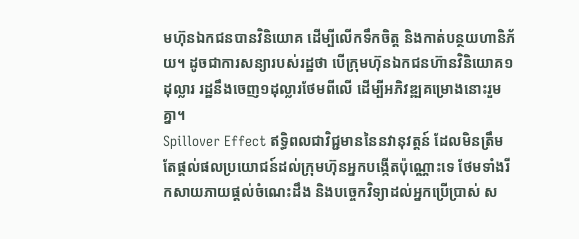មហ៊ុនឯកជនបានវិនិយោគ ដើម្បីលើកទឹកចិត្ត និងកាត់បន្ថយហានិភ័យ។ ដូចជាការសន្យារបស់រដ្ឋថា បើក្រុមហ៊ុនឯកជនហ៊ានវិនិយោគ១ដុល្លារ រដ្ឋនឹងចេញ១ដុល្លារថែមពីលើ ដើម្បីអភិវឌ្ឍគម្រោងនោះរួមគ្នា។
Spillover Effect ឥទ្ធិពលជាវិជ្ជមាននៃនវានុវត្តន៍ ដែលមិនត្រឹមតែផ្តល់ផលប្រយោជន៍ដល់ក្រុមហ៊ុនអ្នកបង្កើតប៉ុណ្ណោះទេ ថែមទាំងរីកសាយភាយផ្តល់ចំណេះដឹង និងបច្ចេកវិទ្យាដល់អ្នកប្រើប្រាស់ ស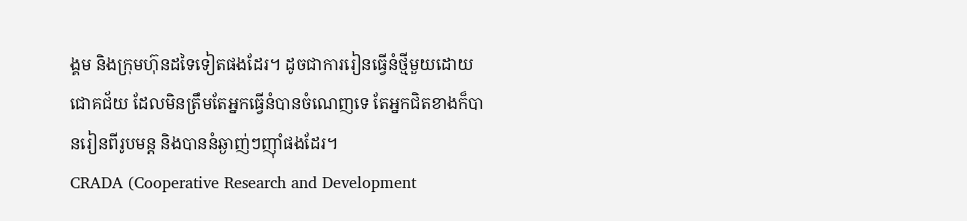ង្គម និងក្រុមហ៊ុនដទៃទៀតផងដែរ។ ដូចជាការរៀនធ្វើនំថ្មីមួយដោយជោគជ័យ ដែលមិនត្រឹមតែអ្នកធ្វើនំបានចំណេញទេ តែអ្នកជិតខាងក៏បានរៀនពីរូបមន្ត និងបាននំឆ្ងាញ់ៗញ៉ាំផងដែរ។
CRADA (Cooperative Research and Development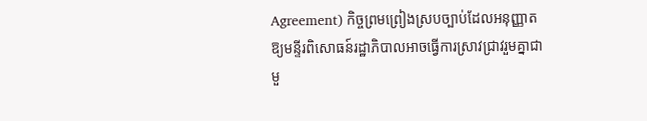Agreement) កិច្ចព្រមព្រៀងស្របច្បាប់ដែលអនុញ្ញាតឱ្យមន្ទីរពិសោធន៍រដ្ឋាភិបាលអាចធ្វើការស្រាវជ្រាវរួមគ្នាជាមួ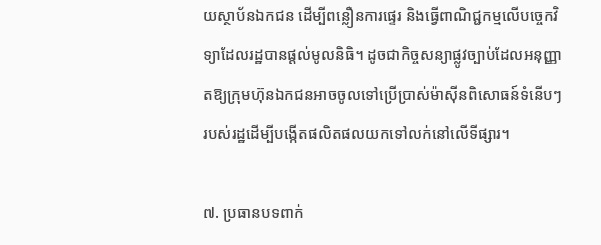យស្ថាប័នឯកជន ដើម្បីពន្លឿនការផ្ទេរ និងធ្វើពាណិជ្ជកម្មលើបច្ចេកវិទ្យាដែលរដ្ឋបានផ្តល់មូលនិធិ។ ដូចជាកិច្ចសន្យាផ្លូវច្បាប់ដែលអនុញ្ញាតឱ្យក្រុមហ៊ុនឯកជនអាចចូលទៅប្រើប្រាស់ម៉ាស៊ីនពិសោធន៍ទំនើបៗរបស់រដ្ឋដើម្បីបង្កើតផលិតផលយកទៅលក់នៅលើទីផ្សារ។

៧. ប្រធានបទពាក់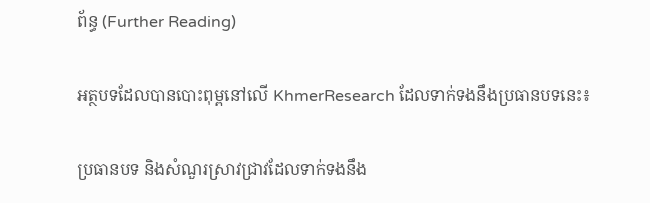ព័ន្ធ (Further Reading)

អត្ថបទដែលបានបោះពុម្ពនៅលើ KhmerResearch ដែលទាក់ទងនឹងប្រធានបទនេះ៖

ប្រធានបទ និងសំណួរស្រាវជ្រាវដែលទាក់ទងនឹង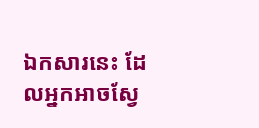ឯកសារនេះ ដែលអ្នកអាចស្វែ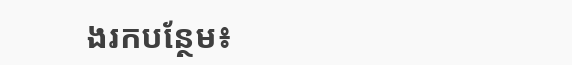ងរកបន្ថែម៖